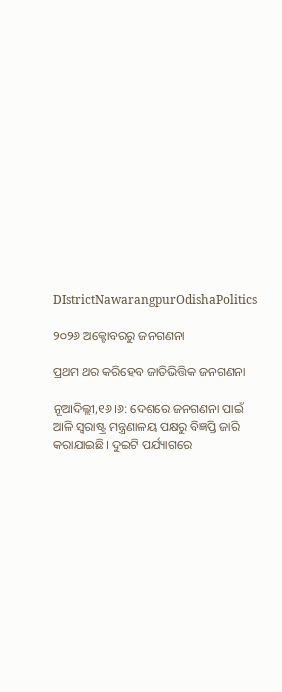DIstrictNawarangpurOdishaPolitics

୨୦୨୬ ଅକ୍ଟୋବରରୁ ଜନଗଣନା

ପ୍ରଥମ ଥର କରିହେବ ଜାତିଭିତ୍ତିକ ଜନଗଣନା

ନୂଆଦିଲ୍ଲୀ,୧୬।୬: ଦେଶରେ ଜନଗଣନା ପାଇଁ ଆଳି ସ୍ୱରାଷ୍ଟ୍ର ମନ୍ତ୍ରଣାଳୟ ପକ୍ଷରୁ ବିଜ୍ଞପ୍ତି ଜାରି କରାଯାଇଛି। ଦୁଇଟି ପର୍ଯ୍ୟାଗରେ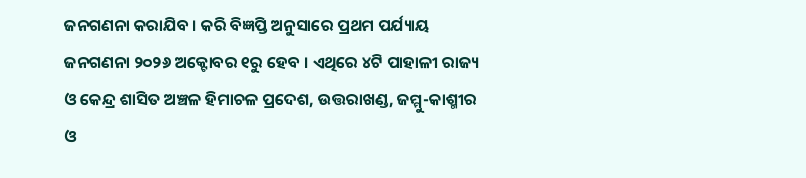ଜନଗଣନା କରା‌ଯିବ । କରି ବିଜ୍ଞପ୍ତି ଅନୁସାରେ ପ୍ରଥମ ପର୍ଯ୍ୟାୟ ଜନଗଣନା ୨୦୨୬ ଅକ୍ଟୋବର ୧ରୁ ହେବ । ଏଥିରେ ୪ଟି ପାହାଳୀ ରାଜ୍ୟ ଓ କେନ୍ଦ୍ର ଶାସିତ ଅଞ୍ଚଳ ହିମାଚଳ ପ୍ରଦେଶ, ଉତ୍ତରାଖଣ୍ଡ, ଜମ୍ମୁ-କାଶ୍ମୀର ଓ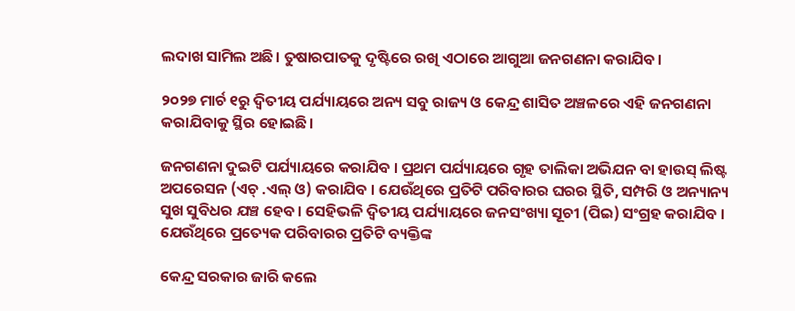ଲଦାଖ ସାମିଲ ଅଛି। ତୁଷାରପାତକୁ ଦୃଷ୍ଟିରେ ରଖି ଏଠାରେ ଆଗୁଆ ଜନଗଣନା କରା‌ଯିବ।

୨୦୨୭ ମାର୍ଚ ୧ରୁ ଦ୍ଵିତୀୟ ପର୍ଯ୍ୟାୟରେ ଅନ୍ୟ ସବୁ ରାଜ୍ୟ ଓ କେନ୍ଦ୍ର ଶାସିତ ଅଞ୍ଚଳରେ ଏହି ଜନଗଣନା କରାଯିବାକୁ ସ୍ଥିର ହୋଇଛି।

ଜନଗଣନା ଦୁଇଟି ପର୍ଯ୍ୟାୟରେ କରାଯିବ । ପ୍ରଥମ ପର୍ଯ୍ୟାୟରେ ଗୃହ ତାଲିକା ଅଭିଯନ ବା ହାଉସ୍ ଲିଷ୍ଟ ଅପରେସନ (ଏଚ୍ .ଏଲ୍‌ ଓ) କରାଯିବ । ଯେଉଁଥିରେ ପ୍ରତିଟି ପରିବାରର ଘରର ସ୍ଥିତି, ସମ୍ପରି ଓ ଅନ୍ୟାନ୍ୟ ସୁଖ ସୁବିଧର ଯଞ୍ଚ ହେବ। ସେହିଭଳି ଦ୍ଵିତୀୟ ପର୍ଯ୍ୟାୟରେ ଜନସଂଖ୍ୟା ସୂଚୀ (ପିଇ) ସଂଗ୍ରହ କରାଯିବ । ଯେଉଁଥିରେ ପ୍ରତ୍ୟେକ ପରିବାରର ପ୍ରତିଟି ବ୍ୟକ୍ତିଙ୍କ

କେନ୍ଦ୍ର ସରକାର ଜାରି କଲେ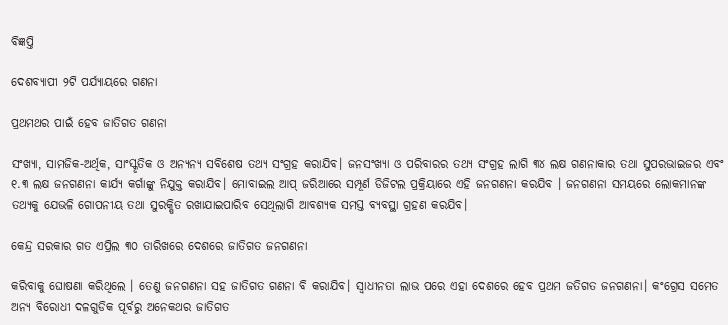ବିଜ୍ଞପ୍ତି

ଦେଶବ୍ୟାପୀ ୨ଟି ପର୍ଯ୍ୟାୟରେ ଗଣନା

ପ୍ରଥମଥର ପାଇଁ ହେବ ଜାତିଗତ ଗଣନା

ସଂଖ୍ୟା, ସାମଜିକ-ଅର୍ଥିକ, ସାଂସ୍କୃତିକ ଓ ଅନ୍ୟନ୍ୟ ସବିଶେଷ ତଥ୍ୟ ସଂଗ୍ରହ କରା‌ଯିବ। ଜନସଂଖ୍ୟା ଓ ପରିବାରର ତଥ୍ୟ ସଂଗ୍ରହ ଲାଗି ୩୪ ଲକ୍ଷ ଗଣନାକାର ତଥା ସୁପରଭାଇଜର ଏବଂ ୧.୩ ଲକ୍ଷ ଜନଗଣନା କାର୍ଯ୍ୟ କର୍ଗାଙ୍କୁ ନିଯୁକ୍ତ କରାଯିବ। ମୋବାଇଲ ଆପ୍ ଜରିଆରେ ସମ୍ପୂର୍ଣ ଡିଜିଟଲ ପ୍ରକ୍ରିୟାରେ ଏହି ଜନଗଣନା କରଯିବ । ଜନଗଣନା ସମୟରେ ଲୋକମାନଙ୍କ ତଥ୍ୟକୁ ଯେଭଳି ଗୋପନୀୟ ତଥା ସୁରକ୍ଷିତ ରଖାଯାଇପାରିବ ସେଥିଲାଗି ଆବଶ୍ୟକ ସମସ୍ତ ବ୍ୟବସ୍ଥା ଗ୍ରହଣ କରଯିବ।

କେନ୍ଦ୍ର ସରକାର ଗତ ଏପ୍ରିଲ ୩୦ ତାରିଖରେ ଦେଶରେ ଜାତିଗତ ଜନଗଣନା

କରିବାକୁ ଘୋଷଣା କରିଥିଲେ । ତେଣୁ ଜନଗଣନା ସହ ଜାତିଗତ ଗଣନା ବି କରାଯିବ। ସ୍ବାଧୀନତା ଲାଭ ପରେ ଏହା ଦେଶରେ ହେବ ପ୍ରଥମ ଜତିଗତ ଜନଗଣନା। କଂଗ୍ରେସ ସମେତ ଅନ୍ୟ ବିରୋଧୀ ଦଳଗୁଡିକ ପୂର୍ବରୁ ଅନେକଥର ଜାତିଗତ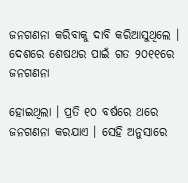ଜନଗଣନା କରିବାକୁ ଦାବି କରିଆସୁଥିଲେ । ଦେଶରେ ଶେଷଥର ପାଇଁ ଗତ ୨୦୧୧ରେ ଜନଗଣନା

ହୋଇଥିଲା । ପ୍ରତି ୧୦ ବର୍ଷରେ ଥରେ ଜନଗଣନା କରଯାଏ । ସେହି ଅନୁସାରେ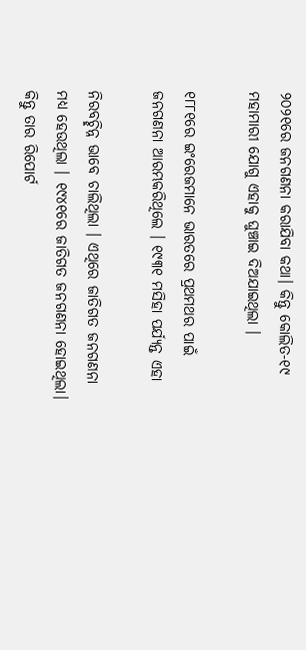୨୦୨୧ରେ ଜନଗଣନା କରାଯିବା କଥା। କିନ୍ତୁ କୋଲିତ-୧୯ ମହାମାରୀ ଯୋଗୁ ଏହାକୁ ଘୁଞ୍ଚାଇ ଦିଅଯାଇଥିଲା ।

୧୮୮୧ରେ ଇଂରେଜମାନେ ଭାରତରେ ପ୍ରଥମଥର ପାଇଁ ଜନଗଣନା ଆରମ୍ଭକରିଥିଲେ । ୧୯୩୧ ମସିହା ପର୍ଯ୍ୟନ୍ତ ଏହା

ନିରବଚ୍ଛିନ୍ନ ଭାବେ ଚାଲିଥିଲା । ଏଥିରେ ଜାତିଗତ ଜନଗଣନା ମଧ୍ଯ ହେଉଥିଲା । ୧୯୪୧ରେ ଜାତିଗତ ଜନଗଣନା ହୋଇଥିଲା। କିନ୍ତୁ ତାର ରିପୋର୍ଟ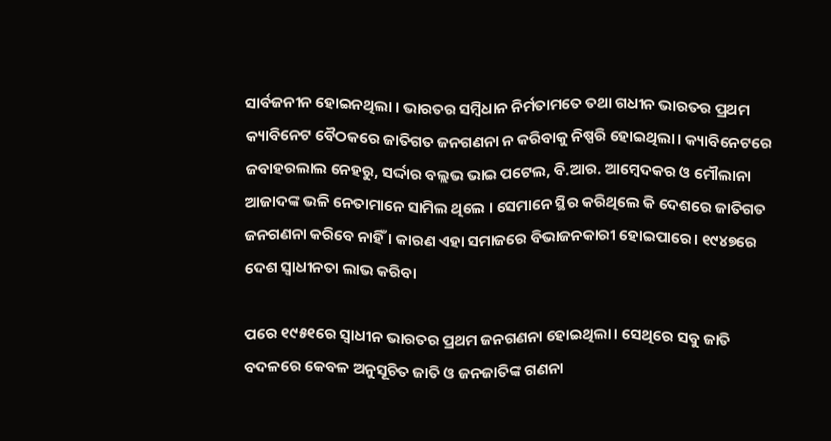ସାର୍ବଜନୀନ ହୋଇନଥିଲା । ଭାରତର ସମ୍ବିଧାନ ନିର୍ମତାମତେ ତଥା ଗଧୀନ ଭାରତର ପ୍ରଥମ କ୍ୟାବିନେଟ ବୈଠକରେ ଜାତିଗତ ଜନଗଣନା ନ କରିବାକୁ ନିଷ୍ପରି ହୋଇଥିଲା। କ୍ୟାବିନେଟରେ ଜବାହରଲାଲ ନେହରୁ, ସର୍ଦ୍ଦାର ବଲ୍ଲଭ ଭାଇ ପଟେଲ, ବି.ଆର. ଆମ୍ବେଦକର ଓ ମୌଲାନା ଆଜାଦଙ୍କ ଭଳି ନେତାମାନେ ସାମିଲ ଥିଲେ । ସେମାନେ ସ୍ଥିର କରିଥିଲେ କି ଦେଶରେ ଜାତିଗତ ଜନଗଣନା କରିବେ ନାହିଁ । କାରଣ ଏହା ସମାଜରେ ବିଭାଜନକାରୀ ହୋଇପାରେ। ୧୯୪୭ରେ ଦେଶ ସ୍ବାଧୀନତା ଲାଭ କରିବା

ପରେ ୧୯୫୧ରେ ସ୍ୱାଧୀନ ଭାରତର ପ୍ରଥମ ଜନଗଣନା ହୋଇଥିଲା। ସେଥିରେ ସବୁ ଜାତି ବଦଳରେ କେବଳ ଅନୁସୂଚିତ ଜାତି ଓ ଜନଜାତିଙ୍କ ଗଣନା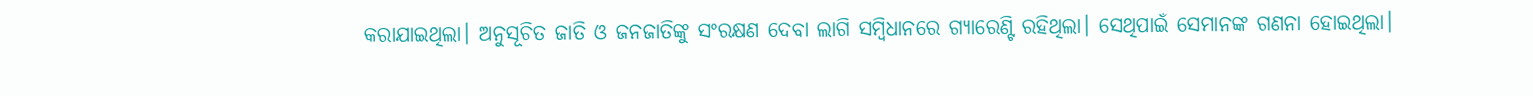କରାଯାଇଥିଲା। ଅନୁସୂଚିତ ଜାତି ଓ ଜନଜାତିଙ୍କୁ ସଂରକ୍ଷଣ ଦେବା ଲାଗି ସମ୍ବିଧାନରେ ଗ୍ୟାରେଣ୍ଟି ରହିଥିଲା। ସେଥିପାଇଁ ସେମାନଙ୍କ ଗଣନା ହୋଇଥିଲା।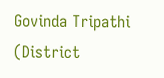Govinda Tripathi (District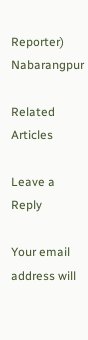Reporter) Nabarangpur

Related Articles

Leave a Reply

Your email address will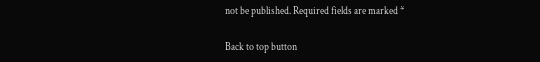not be published. Required fields are marked *

Back to top button